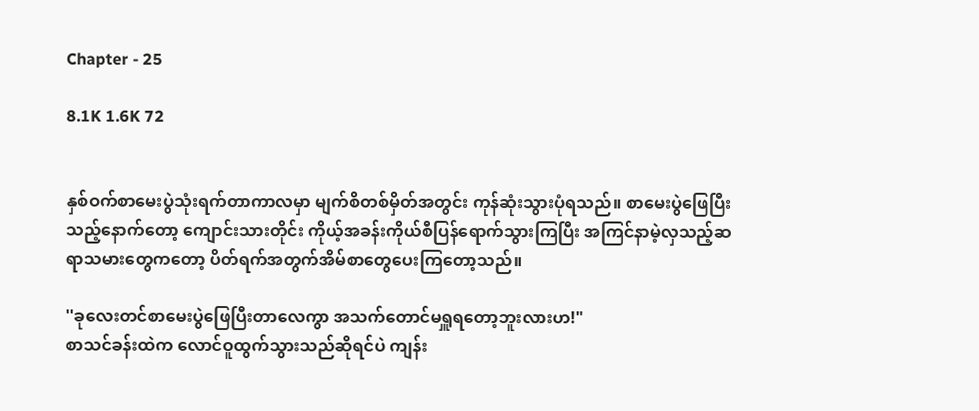Chapter - 25

8.1K 1.6K 72


နှစ်ဝက်စာမေးပွဲသုံးရက်တာကာလမှာ မျက်စိတစ်မှိတ်အတွင်း ကုန်ဆုံးသွားပုံရသည်။ စာမေးပွဲဖြေပြီးသည့်နောက်တော့ ကျောင်းသားတိုင်း ကိုယ့်အခန်းကိုယ်စီပြန်ရောက်သွားကြပြီး အကြင်နာမဲ့လှသည့်ဆရာသမားတွေကတော့ ပိတ်ရက်အတွက်အိမ်စာတွေပေးကြတော့သည်။

''ခုလေးတင်စာမေးပွဲဖြေပြီးတာလေကွာ အသက်တောင်မရှူရတော့ဘူးလားဟ!"
စာသင်ခန်းထဲက လောင်ဝူထွက်သွားသည်ဆိုရင်ပဲ ကျန်း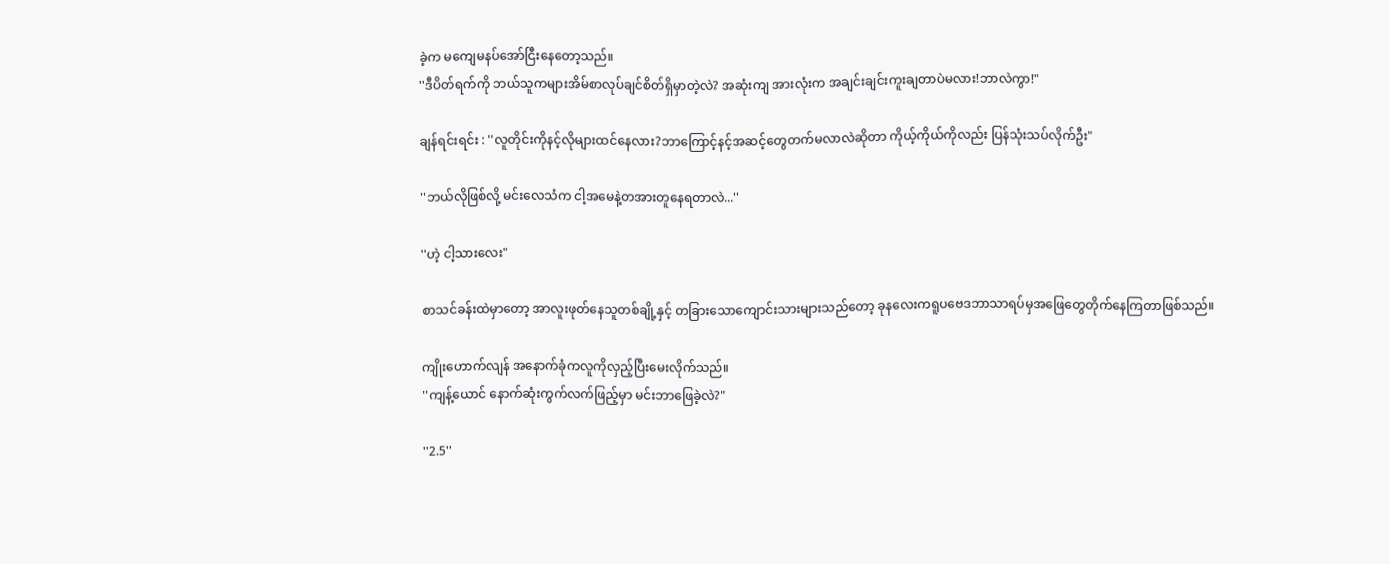ခဲ့က မကျေမနပ်အော်ငြီးနေတော့သည်။
''ဒီပိတ်ရက်ကို ဘယ်သူကများအိမ်စာလုပ်ချင်စိတ်ရှိမှာတဲ့လဲ? အဆုံးကျ အားလုံးက အချင်းချင်းကူးချတာပဲမလား!ဘာလဲကွာ!"

ချန်ရင်းရင်း : ''လူတိုင်းကိုနင့်လိုများထင်နေလား?ဘာကြောင့်နင့်အဆင့်တွေတက်မလာလဲဆိုတာ ကိုယ့်ကိုယ်ကိုလည်း ပြန်သုံးသပ်လိုက်ဦး"

''ဘယ်လိုဖြစ်လို့ မင်းလေသံက ငါ့အမေနဲ့တအားတူနေရတာလဲ...''

''ဟဲ့ ငါ့သားလေး"

စာသင်ခန်းထဲမှာတော့ အာလူးဖုတ်နေသူတစ်ချို့နှင့် တခြားသောကျောင်းသားများသည်တော့ ခုနလေးကရူပဗေဒဘာသာရပ်မှအဖြေတွေတိုက်နေကြတာဖြစ်သည်။

ကျိုးဟောက်လျန် အနောက်ခုံကလူကိုလှည့်ပြီးမေးလိုက်သည်။
''ကျန့်ယောင် နောက်ဆုံးကွက်လက်ဖြည့်မှာ မင်းဘာဖြေခဲ့လဲ?"

''2.5''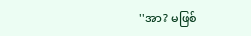''အာ? မဖြစ်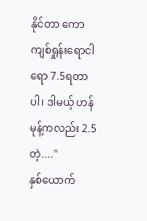နိုင်တာ ကောကျစ်ရှုန်းရောငါရော 7.5ရတာပါ၊ ဒါမယ့် ဟန်မုန့်ကလည်း 2.5တဲ့....''
နှစ်ယောက်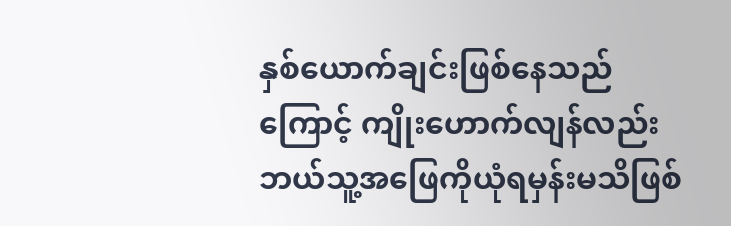နှစ်ယောက်ချင်းဖြစ်နေသည်ကြောင့် ကျိုးဟောက်လျန်လည်း ဘယ်သူ့အဖြေကိုယုံရမှန်းမသိဖြစ်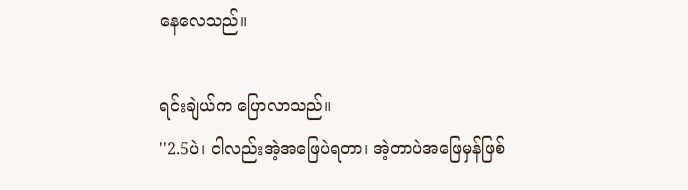နေလေသည်။

ရင်းချဲယ်က ပြောလာသည်။
''2.5ပဲ၊ ငါလည်းအဲ့အဖြေပဲရတာ၊ အဲ့တာပဲအ‌ဖြေမှန်ဖြစ်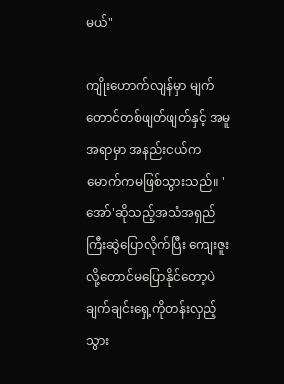မယ်"

ကျိုးဟောက်လျန်မှာ မျက်တောင်တစ်ဖျတ်ဖျတ်နှင့် အမူအရာမှာ အနည်းငယ်ကမောက်ကမဖြစ်သွားသည်။ 'အော်'ဆိုသည့်အသံအရှည်ကြီးဆွဲပြောလိုက်ပြီး ကျေးဇူးလို့တောင်မပြောနိုင်တော့ပဲ ချက်ချင်းရှေ့ကိုတန်းလှည့်သွား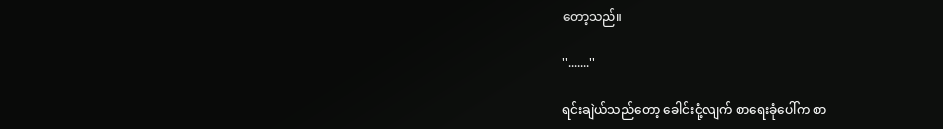တော့သည်။

''.......''

ရင်းချဲယ်သည်တော့ ခေါင်းငုံ့လျက် စာရေးခုံပေါ်က စာ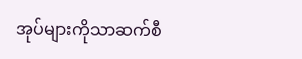အုပ်များကိုသာဆက်စီ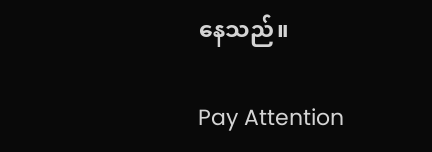နေသည်။

Pay Attention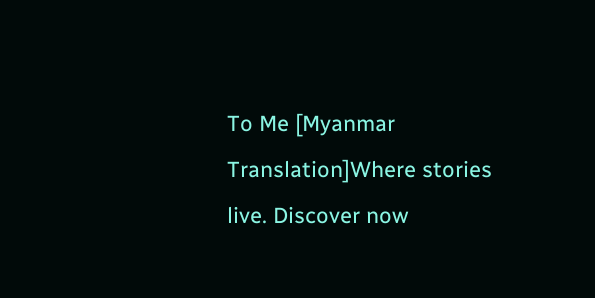To Me [Myanmar Translation]Where stories live. Discover now